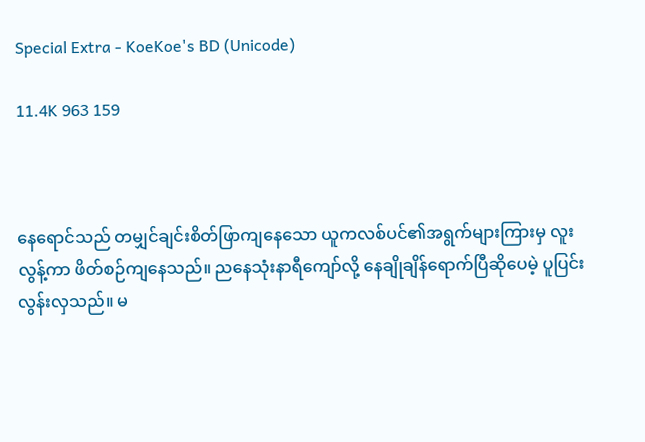Special Extra - KoeKoe's BD (Unicode)

11.4K 963 159



နေရောင်သည် တမျှင်ချင်းစိတ်ဖြာကျနေသော ယူကလစ်ပင်၏အရွက်များကြားမှ လူးလွန့်ကာ ဖိတ်စဉ်ကျနေသည်။ ညနေသုံးနာရီကျော်လို့ နေချိုချိန်ရောက်ပြီဆိုပေမဲ့ ပူပြင်းလွန်းလှသည်။ မ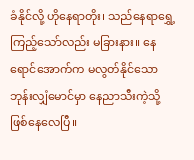ခံနိုင်လို့ ဟိုနေရာတိုး၊ သည်နေရာရွှေ့ကြည့်သော်လည်း မခြားနား။ နေရောင်အောက်က မလွတ်နိုင်သော ဘုန်းလျှံမောင်မှာ နေညာသီးကဲ့သို့ ဖြစ်နေလေပြီ။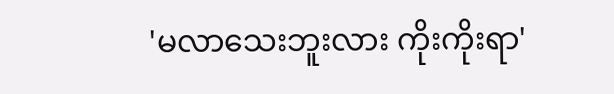'မလာသေးဘူးလား ကိုးကိုးရာ'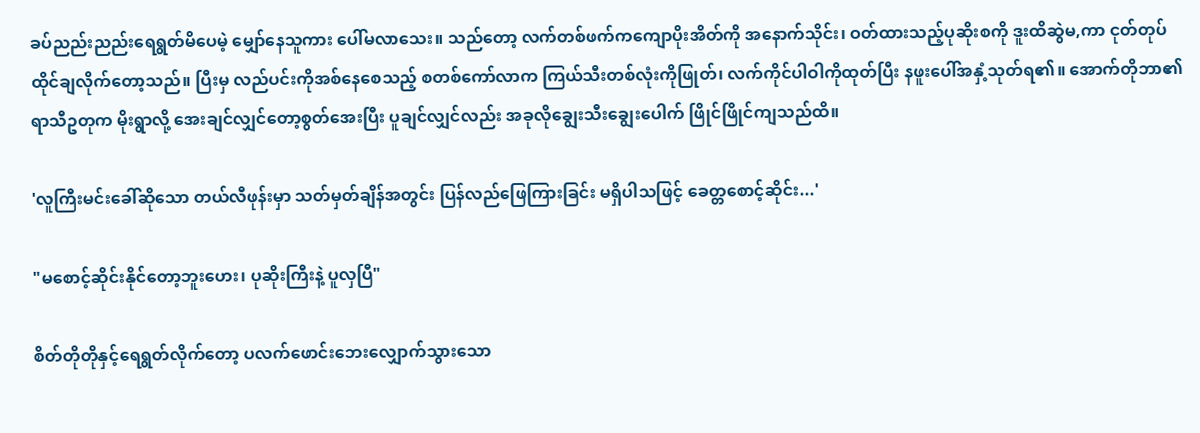ခပ်ညည်းညည်းရေရွတ်မိပေမဲ့ မျှော်နေသူကား ပေါ်မလာသေး။ သည်တော့ လက်တစ်ဖက်ကကျောပိုးအိတ်ကို အနောက်သိုင်း၊ ဝတ်ထားသည့်ပုဆိုးစကို ဒူးထိဆွဲမ,ကာ ငုတ်တုပ်ထိုင်ချလိုက်တော့သည်။ ပြီးမှ လည်ပင်းကိုအစ်နေစေသည့် စတစ်ကော်လာက ကြယ်သီးတစ်လုံးကိုဖြုတ်၊ လက်ကိုင်ပါဝါကိုထုတ်ပြီး နဖူးပေါ်အနှံ့သုတ်ရ၏။ အောက်တိုဘာ၏ရာသီဥတုက မိုးရွာလို့ အေးချင်လျှင်တော့စွတ်အေးပြီး ပူချင်လျှင်လည်း အခုလိုချွေးသီးချွေးပေါက် ဖြိုင်ဖြိုင်ကျသည်ထိ။

'လူကြီးမင်းခေါ်ဆိုသော တယ်လီဖုန်းမှာ သတ်မှတ်ချိန်အတွင်း ပြန်လည်ဖြေကြားခြင်း မရှိပါသဖြင့် ခေတ္တစောင့်ဆိုင်း...'

"မစောင့်ဆိုင်းနိုင်တော့ဘူးဟေး၊ ပုဆိုးကြီးနဲ့ ပူလှပြီ"

စိတ်တိုတိုနှင့်ရေရွတ်လိုက်တော့ ပလက်ဖောင်းဘေးလျှောက်သွားသော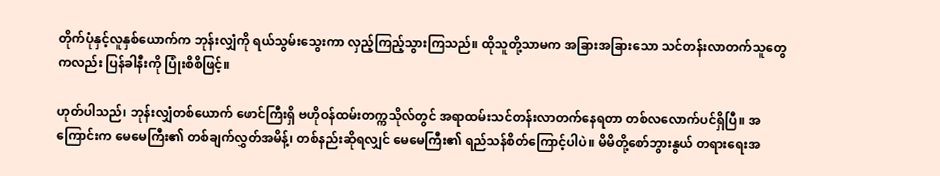တိုက်ပုံနှင့်လူနှစ်ယောက်က ဘုန်းလျှံကို ရယ်သွမ်းသွေးကာ လှည့်ကြည့်သွားကြသည်။ ထိုသူတို့သာမက အခြားအခြားသော သင်တန်းလာတက်သူတွေကလည်း ပြန်ခါနီးကို ပြုံးစိစိဖြင့်။

ဟုတ်ပါသည်၊ ဘုန်းလျှံတစ်ယောက် ဖောင်ကြီးရှိ ဗဟိုဝန်ထမ်းတက္ကသိုလ်တွင် အရာထမ်းသင်တန်းလာတက်နေရတာ တစ်လလောက်ပင်ရှိပြီ။ အကြောင်းက မေမေကြီး၏ တစ်ချက်လွှတ်အမိန့်၊ တစ်နည်းဆိုရလျှင် မေမေကြီး၏ ရည်သန်စိတ်ကြောင့်ပါပဲ။ မိမိတို့စော်ဘွားနွယ် တရားရေးအ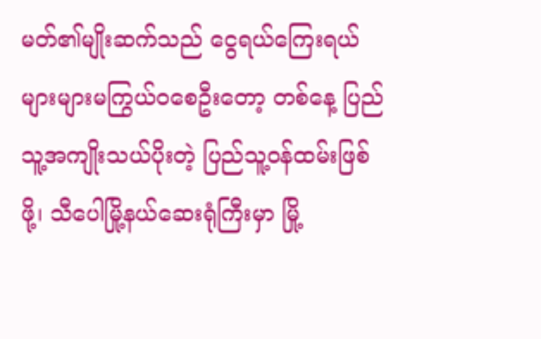မတ်၏မျိုးဆက်သည် ငွေရယ်ကြေးရယ် များများမကြွယ်ဝစေဦးတော့ တစ်နေ့ ပြည်သူ့အကျိုးသယ်ပိုးတဲ့ ပြည်သူ့ဝန်ထမ်းဖြစ်ဖို့၊ သီပေါမြို့နယ်ဆေးရုံကြီးမှာ မြို့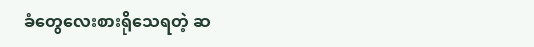ခံတွေလေးစားရိုသေရတဲ့ ဆ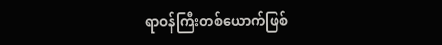ရာဝန်ကြီးတစ်ယောက်ဖြစ်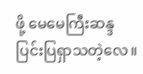ဖို့ မေမေကြီးဆန္ဒ ပြင်းပြရှာသတဲ့လေ။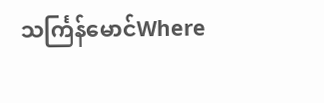သင်္ကြန်မောင်Where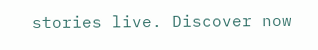stories live. Discover now